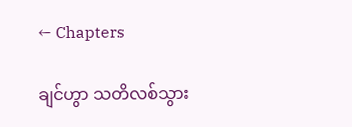← Chapters

ချင်ဟွာ သတိလစ်သွား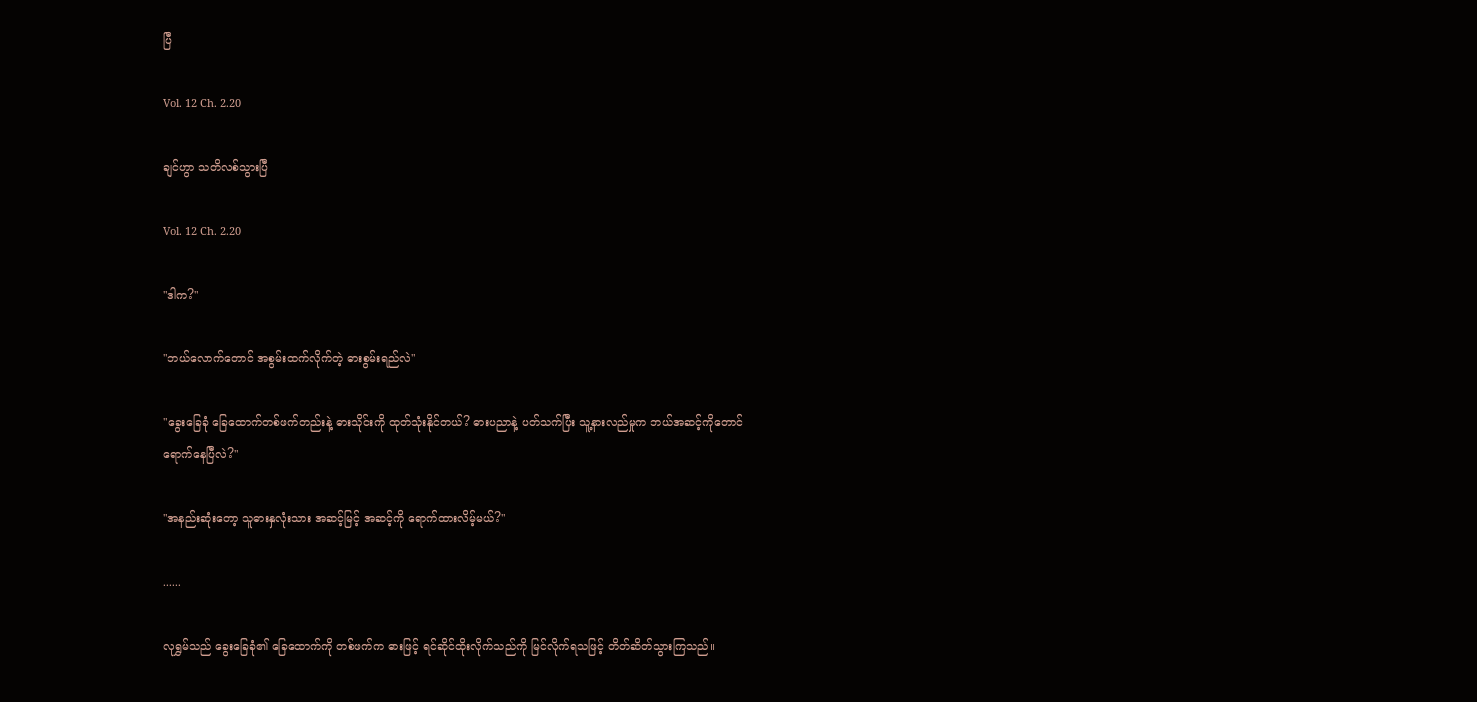ပြီ

Vol. 12 Ch. 2.20

ချင်ဟွာ သတိလစ်သွားပြီ

Vol. 12 Ch. 2.20

"ဒါက?"

"ဘယ်လောက်တောင် အစွမ်းထက်လိုက်တဲ့ ဓားစွမ်းရည်လဲ"

"ခွေးခြေခုံ ခြေထောက်တစ်ဖက်တည်းနဲ့ ဓားသိုင်းကို ထုတ်သုံးနိုင်တယ်? ဓားပညာနဲ့ ပတ်သက်ပြီး သူ့နားလည်မှုက ဘယ်အဆင့်ကိုတောင် ရောက်နေပြီလဲ?"

"အနည်းဆုံးတော့ သူဓားနှလုံးသား အဆင့်မြင့် အဆင့်ကို ရောက်ထားလိမ့်မယ်?"

......

လုရွှမ်သည် ခွေးခြေခုံ၏ ခြေထောက်ကို တစ်ဖက်က ဓားဖြင့် ရင်ဆိုင်ထိုးလိုက်သည်ကို မြင်လိုက်ရသဖြင့် တိတ်ဆိတ်သွားကြသည်။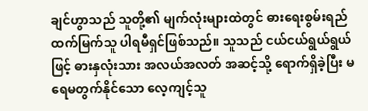ချင်ဟွာသည် သူတို့၏ မျက်လုံးများထဲတွင် ဓားရေးစွမ်းရည် ထက်မြက်သူ ပါရမီရှင်ဖြစ်သည်။ သူသည် ငယ်ငယ်ရွယ်ရွယ်ဖြင့် ဓားနှလုံးသား အလယ်အလတ် အဆင့်သို့ ရောက်ရှိခဲ့ပြီး မရေမတွက်နိုင်သော လေ့ကျင့်သူ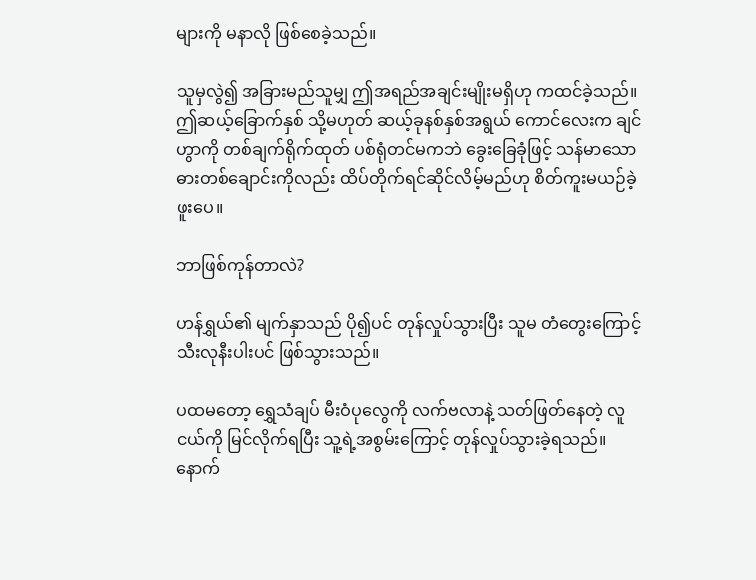များကို မနာလို ဖြစ်စေခဲ့သည်။

သူမှလွဲ၍ အခြားမည်သူမျှ ဤအရည်အချင်းမျိုးမရှိဟု ကထင်ခဲ့သည်။ ဤဆယ့်ခြောက်နှစ် သို့မဟုတ် ဆယ့်ခုနစ်နှစ်အရွယ် ကောင်လေးက ချင်ဟွာကို တစ်ချက်ရိုက်ထုတ် ပစ်ရုံတင်မကဘဲ ခွေးခြေခုံဖြင့် သန်မာသော ဓားတစ်ချောင်းကိုလည်း ထိပ်တိုက်ရင်ဆိုင်လိမ့်မည်ဟု စိတ်ကူးမယဉ်ခဲ့ဖူးပေ။

ဘာဖြစ်ကုန်တာလဲ?

ဟန်ရွှယ်၏ မျက်နှာသည် ပို၍ပင် တုန်လှုပ်သွားပြီး သူမ တံတွေးကြောင့် သီးလုနီးပါးပင် ဖြစ်သွားသည်။

ပထမတော့ ရွှေသံချပ် မီးဝံပုလွေကို လက်ဗလာနဲ့ သတ်ဖြတ်နေတဲ့ လူငယ်ကို မြင်လိုက်ရပြီး သူ့ရဲ့အစွမ်းကြောင့် တုန်လှုပ်သွားခဲ့ရသည်။ နောက်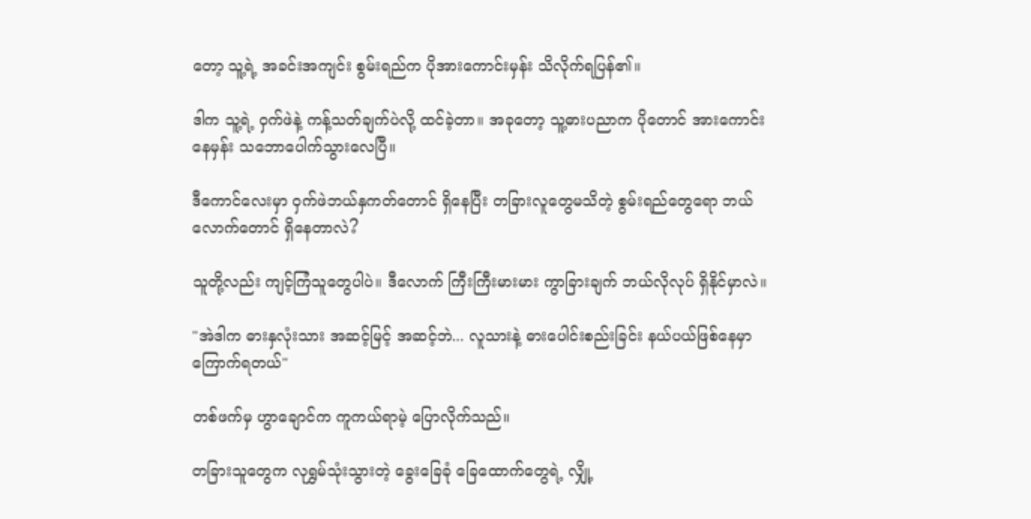တော့ သူ့ရဲ့ အခင်းအကျင်း စွမ်းရည်က ပိုအားကောင်းမှန်း သိလိုက်ရပြန်၏။

ဒါက သူ့ရဲ့ ဝှက်ဖဲနဲ့ ကန့်သတ်ချက်ပဲလို့ ထင်ခဲ့တာ။ အခုတော့ သူ့ဓားပညာက ပိုတောင် အားကောင်းနေမှန်း သဘောပေါက်သွားလေပြီ။

ဒီကောင်လေးမှာ ဝှက်ဖဲဘယ်နှကတ်တောင် ရှိနေပြီး တခြားလူတွေမသိတဲ့ စွမ်းရည်တွေရော ဘယ်လောက်တောင် ရှိနေတာလဲ?

သူတို့လည်း ကျင့်ကြံသူတွေပါပဲ။ ဒီလောက် ကြီးကြီးမားမား ကွာခြားချက် ဘယ်လိုလုပ် ရှိနိုင်မှာလဲ။

"အဲဒါက ဓားနှလုံးသား အဆင့်မြင့် အဆင့်ဘဲ... လူသားနဲ့ ဓားပေါင်းစည်းခြင်း နယ်ပယ်ဖြစ်နေမှာ ကြောက်ရတယ်"

တစ်ဖက်မှ ဟွာချောင်က ကူကယ်ရာမဲ့ ပြောလိုက်သည်။

တခြားသူတွေက လုရွှမ်သုံးသွားတဲ့ ခွေးခြေခုံ ခြေထောက်တွေရဲ့ လျှို့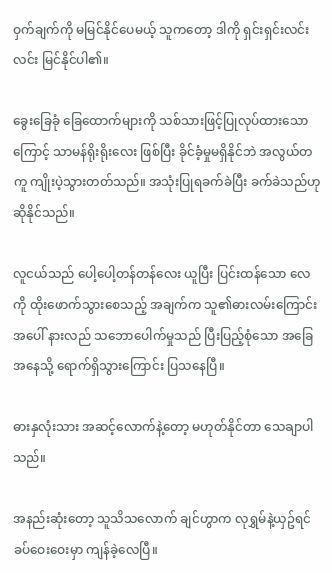ဝှက်ချက်ကို မမြင်နိုင်ပေမယ့် သူကတော့ ဒါကို ရှင်းရှင်းလင်းလင်း မြင်နိုင်ပါ၏။

ခွေးခြေခုံ ခြေထောက်များကို သစ်သားဖြင့်ပြုလုပ်ထားသောကြောင့် သာမန်ရိုးရိုးလေး ဖြစ်ပြီး ခိုင်ခံ့မှုမရှိနိုင်ဘဲ အလွယ်တကူ ကျိုးပဲ့သွားတတ်သည်။ အသုံးပြုရခက်ခဲပြီး ခက်ခဲသည်ဟု ဆိုနိုင်သည်။

လူငယ်သည် ပေါ့ပေါ့တန်တန်လေး ယူပြီး ပြင်းထန်သော လေကို ထိုးဖောက်သွားစေသည့် အချက်က သူ၏ဓားလမ်းကြောင်းအပေါ် နားလည် သဘောပေါက်မှုသည် ပြီးပြည့်စုံသော အခြေအနေသို့ ရောက်ရှိသွားကြောင်း ပြသနေပြီ။

ဓားနှလုံးသား အဆင့်လောက်နဲ့တော့ မဟုတ်နိုင်တာ သေချာပါသည်။

အနည်းဆုံးတော့ သူသိသလောက် ချင်ဟွာက လုရွှမ်နဲ့ယှဥ်ရင် ခပ်ဝေးဝေးမှာ ကျန်ခဲ့လေပြီ။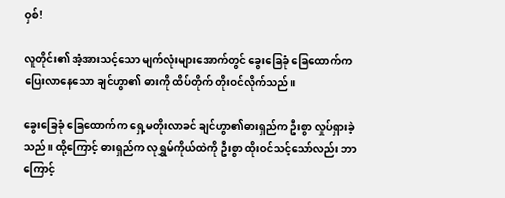ဝှစ်!

လူတိုင်း၏ အံ့အားသင့်သော မျက်လုံးများအောက်တွင် ခွေးခြေခုံ ခြေထောက်က ပြေးလာနေသော ချင်ဟွာ၏ ဓားကို ထိပ်တိုက် တိုးဝင်လိုက်သည်။

ခွေးခြေခုံ ခြေထောက်က ရှေ့မတိုးလာခင် ချင်ဟွာ၏ဓားရှည်က ဦးစွာ လှုပ်ရှားခဲ့သည်။ ထို့ကြောင့် ဓားရှည်က လုရွှမ်ကိုယ်ထဲကို ဦးစွာ ထိုးဝင်သင့်သော်လည်း ဘာကြောင့်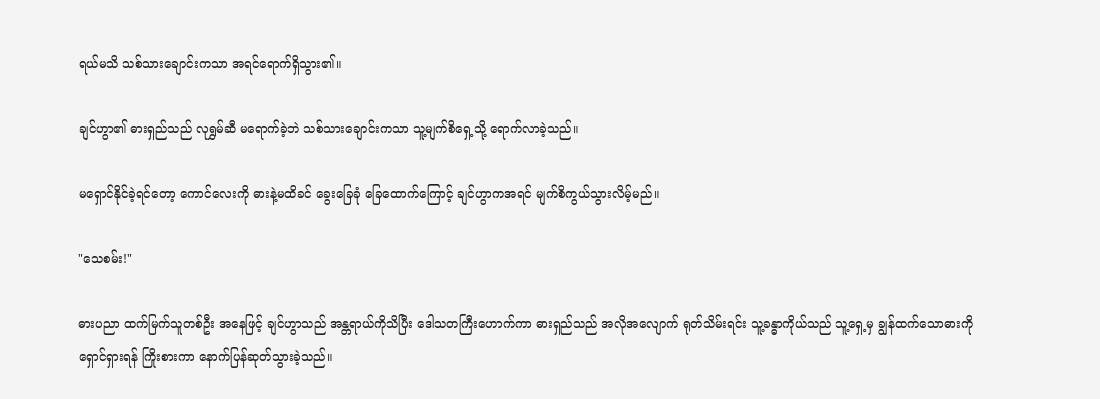ရယ်မသိ သစ်သားချောင်းကသာ အရင်ရောက်ရှိသွား၏။

ချင်ဟွာ၏ ဓားရှည်သည် လုရွှမ်ဆီ မရောက်ခဲ့ဘဲ သစ်သားချောင်းကသာ သူ့မျက်စိရှေ့သို့ ရောက်လာခဲ့သည်။

မရှောင်နိုင်ခဲ့ရင်တော့ ကောင်လေးကို ဓားနဲ့မထိခင် ခွေးခြေခုံ ခြေထောက်ကြောင့် ချင်ဟွာကအရင် မျက်စိကွယ်သွားလိမ့်မည်။

"သေစမ်း!"

ဓားပညာ ထက်မြက်သူတစ်ဦး အနေဖြင့် ချင်ဟွာသည် အန္တရာယ်ကိုသိပြီး ဒေါသတကြီးဟောက်ကာ ဓားရှည်သည် အလိုအလျောက် ရုတ်သိမ်းရင်း သူ့ခန္ဓာကိုယ်သည် သူ့ရှေ့မှ ချွန်ထက်သောဓားကို ရှောင်ရှားရန် ကြိုးစားကာ နောက်ပြန်ဆုတ်သွားခဲ့သည်။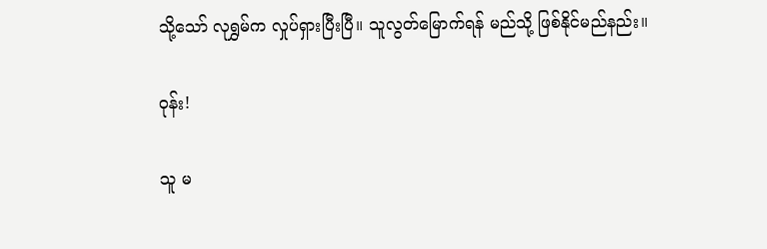သို့သော် လုရွှမ်က လှုပ်ရှားပြီးပြီ။ သူလွတ်မြောက်ရန် မည်သို့ ဖြစ်နိုင်မည်နည်း။

ဝုန်း!

သူ မ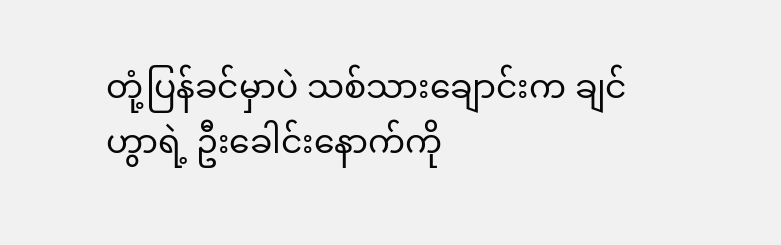တုံ့ပြန်ခင်မှာပဲ သစ်သားချောင်းက ချင်ဟွာရဲ့ ဦးခေါင်းနောက်ကို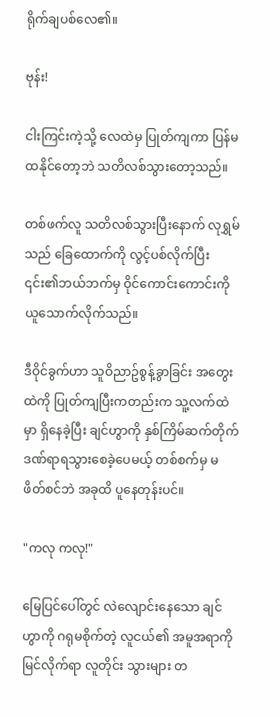ရိုက်ချပစ်လေ၏။

ဗုန်း!

ငါးကြင်းကဲ့သို့ လေထဲမှ ပြုတ်ကျကာ ပြန်မထနိုင်တော့ဘဲ သတိလစ်သွားတော့သည်။

တစ်ဖက်လူ သတိလစ်သွားပြီးနောက် လုရွှမ်သည် ခြေထောက်ကို လွင့်ပစ်လိုက်ပြီး ၎င်း၏ဘယ်ဘက်မှ ဝိုင်ကောင်းကောင်းကို ယူသောက်လိုက်သည်။

ဒီဝိုင်ခွက်ဟာ သူဝိညာဥ်စွန့်ခွာခြင်း အတွေးထဲကို ပြုတ်ကျပြီးကတည်းက သူ့လက်ထဲမှာ ရှိနေခဲ့ပြီး ချင်ဟွာကို နှစ်ကြိမ်ဆက်တိုက် ဒဏ်ရာရသွားစေခဲ့ပေမယ့် တစ်စက်မှ မဖိတ်စင်ဘဲ အခုထိ ပူနေတုန်းပင်။

"ကလု ကလု!"

မြေပြင်ပေါ်တွင် လဲလျောင်းနေသော ချင်ဟွာကို ဂရုမစိုက်တဲ့ လူငယ်၏ အမူအရာကို မြင်လိုက်ရာ လူတိုင်း သွားများ တ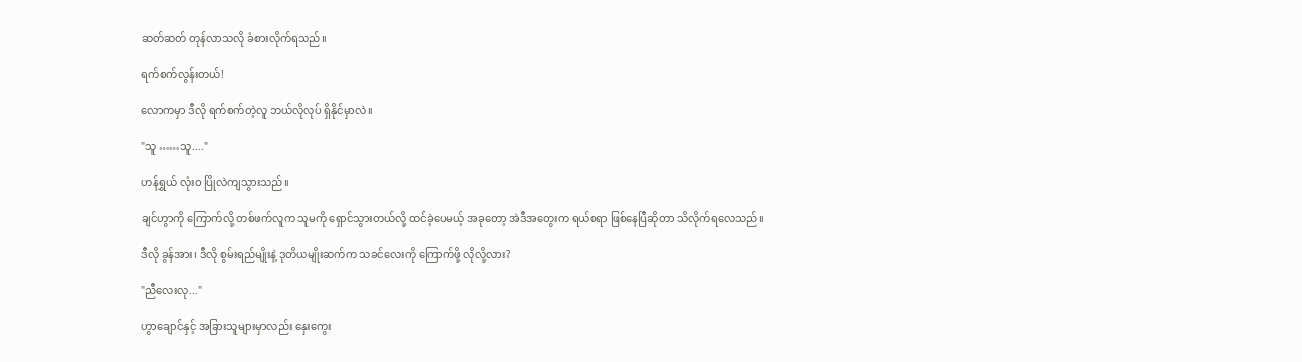ဆတ်ဆတ် တုန်လာသလို ခံစားလိုက်ရသည်။

ရက်စက်လွန်းတယ်!

လောကမှာ ဒီလို ရက်စက်တဲ့လူ ဘယ်လိုလုပ် ရှိနိုင်မှာလဲ။

"သူ ……သူ...."

ဟန်ရွှယ် လုံးဝ ပြိုလဲကျသွားသည်။

ချင်ဟွာကို ကြောက်လို့ တစ်ဖက်လူက သူမကို ရှောင်သွားတယ်လို့ ထင်ခဲ့ပေမယ့် အခုတော့ အဲဒီအတွေးက ရယ်စရာ ဖြစ်နေပြီဆိုတာ သိလိုက်ရလေသည်။

ဒီလို ခွန်အား၊ ဒီလို စွမ်းရည်မျိုးနဲ့ ဒုတိယမျိုးဆက်က သခင်လေးကို ကြောက်ဖို့ လိုလို့လား?

"ညီလေးလု..."

ဟွာချောင်နှင့် အခြားသူများမှာလည်း နှေးကွေး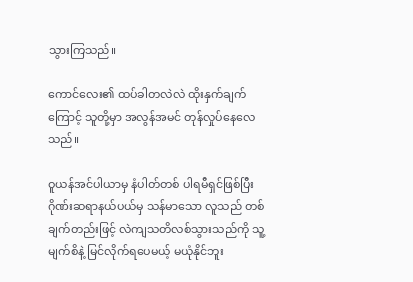သွားကြသည်။

ကောင်လေး၏ ထပ်ခါတလဲလဲ ထိုးနှက်ချက်ကြောင့် သူတို့မှာ အလွန်အမင် တုန်လှုပ်နေလေသည်။

ဝူယန်အင်ပါယာမှ နံပါတ်တစ် ပါရမီရှင်ဖြစ်ပြီး ဂိုဏ်းဆရာနယ်ပယ်မှ သန်မာသော လူသည် တစ်ချက်တည်းဖြင့် လဲကျသတိလစ်သွားသည်ကို သူ့မျက်စိနဲ့ မြင်လိုက်ရပေမယ့် မယုံနိုင်ဘူး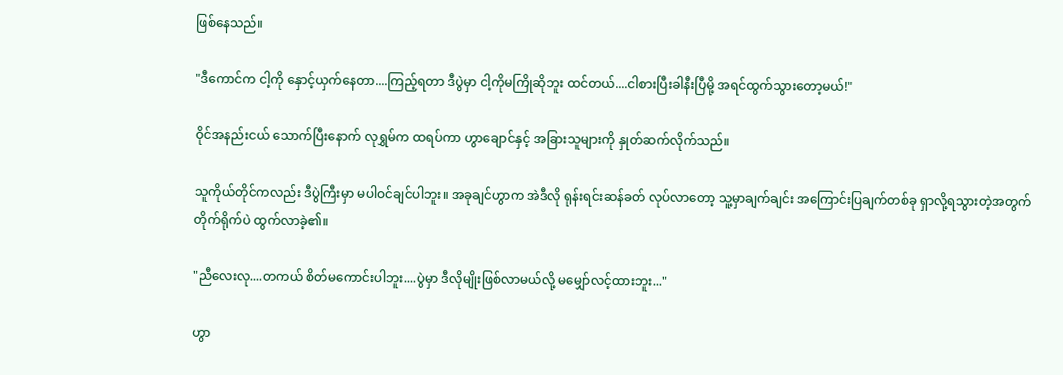ဖြစ်နေသည်။

"ဒီကောင်က ငါ့ကို နှောင့်ယှက်နေတာ....ကြည့်ရတာ ဒီပွဲမှာ ငါ့ကိုမကြိုဆိုဘူး ထင်တယ်....ငါစားပြီးခါနီးပြီမို့ အရင်ထွက်သွားတော့မယ်!"

ဝိုင်အနည်းငယ် သောက်ပြီးနောက် လုရွှမ်က ထရပ်ကာ ဟွာချောင်နှင့် အခြားသူများကို နှုတ်ဆက်လိုက်သည်။

သူကိုယ်တိုင်ကလည်း ဒီပွဲကြီးမှာ မပါဝင်ချင်ပါဘူး။ အခုချင်ဟွာက အဲဒီလို ရုန်းရင်းဆန်ခတ် လုပ်လာတော့ သူ့မှာချက်ချင်း အကြောင်းပြချက်တစ်ခု ရှာလို့ရသွားတဲ့အတွက် တိုက်ရိုက်ပဲ ထွက်လာခဲ့၏။

"ညီလေးလု....တကယ် စိတ်မကောင်းပါဘူး....ပွဲမှာ ဒီလိုမျိုးဖြစ်လာမယ်လို့ မမျှော်လင့်ထားဘူး..."

ဟွာ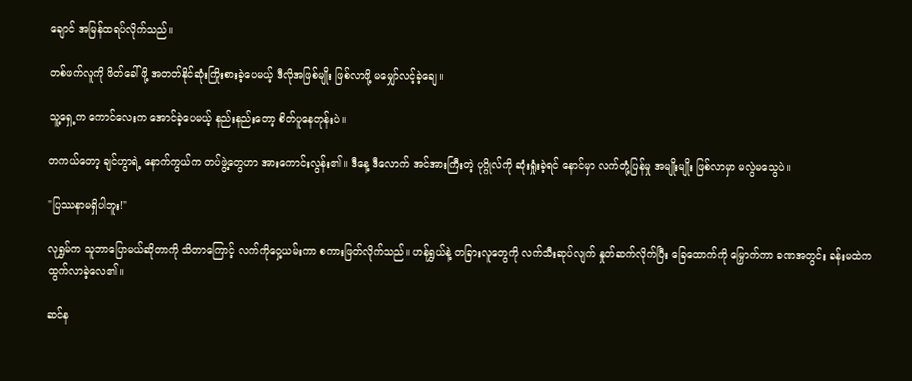ချောင် အမြန်ထရပ်လိုက်သည်။

တစ်ဖက်လူကို ဖိတ်ခေါ်ဖို့ အတတ်နိုင်ဆုံးကြိုးစားခဲ့ပေမယ့် ဒီလိုအဖြစ်မျိုး ဖြစ်လာဖို့ မမျှော်လင့်ခဲ့ချေ။

သူ့ရှေ့က ကောင်လေးက အောင်ခဲ့ပေမယ့် နည်းနည်းတော့ စိတ်ပူနေတုန်းပဲ။

တကယ်တော့ ချင်ဟွာရဲ့ နောက်ကွယ်က တပ်ဖွဲ့တွေဟာ အားကောင်းလွန်း၏။ ဒီနေ့ ဒီလောက် အင်အားကြီးတဲ့ ပုဂ္ဂိုလ်ကို ဆုံးရှုံးခဲ့ရင် နောင်မှာ လက်တုံ့ပြန်မှု အမျိုးမျိုး ဖြစ်လာမှာ မလွဲမသွေပဲ။

"ပြဿနာမရှိပါဘူး!"

လုရွှမ်က သူဘာပြောမယ်ဆိုတာကို သိတာကြောင့် လက်ကိုဝှေ့ယမ်းကာ စကားဖြတ်လိုက်သည်။ ဟန်ရွှယ်နဲ့ တခြားလူတွေကို လက်သီးဆုပ်လျက် နှုတ်ဆက်လိုက်ပြီး ခြေထောက်ကို မြှောက်ကာ ခဏအတွင်း ခန်းမထဲက ထွက်လာခဲ့လေ၏။

ဆင်န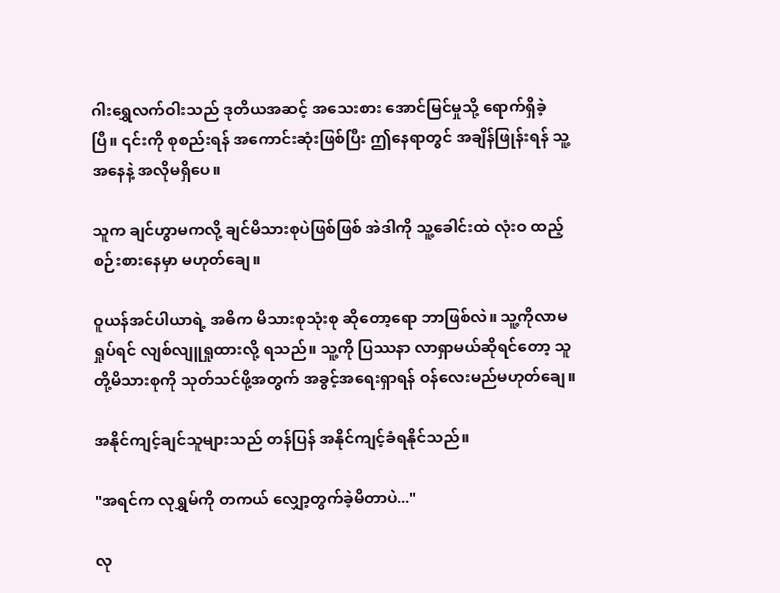ဂါးရွှေလက်ဝါးသည် ဒုတိယအဆင့် အသေးစား အောင်မြင်မှုသို့ ရောက်ရှိခဲ့ပြီ။ ၎င်းကို စုစည်းရန် အကောင်းဆုံးဖြစ်ပြီး ဤနေရာတွင် အချိန်ဖြုန်းရန် သူ့အနေနဲ့ အလိုမရှိပေ။

သူက ချင်ဟွာမကလို့ ချင်မိသားစုပဲဖြစ်ဖြစ် အဲဒါကို သူ့ခေါင်းထဲ လုံးဝ ထည့်စဉ်းစားနေမှာ မဟုတ်ချေ။

ဝူယန်အင်ပါယာရဲ့ အဓိက မိသားစုသုံးစု ဆိုတော့ရော ဘာဖြစ်လဲ။ သူ့ကိုလာမရှုပ်ရင် လျစ်လျူရှုထားလို့ ရသည်။ သူ့ကို ပြဿနာ လာရှာမယ်ဆိုရင်တော့ သူတို့မိသားစုကို သုတ်သင်ဖို့အတွက် အခွင့်အရေးရှာရန် ဝန်လေးမည်မဟုတ်ချေ။

အနိုင်ကျင့်ချင်သူများသည် တန်ပြန် အနိုင်ကျင့်ခံရနိုင်သည်။

"အရင်က လုရွှမ်ကို တကယ် လျှော့တွက်ခဲ့မိတာပဲ..."

လု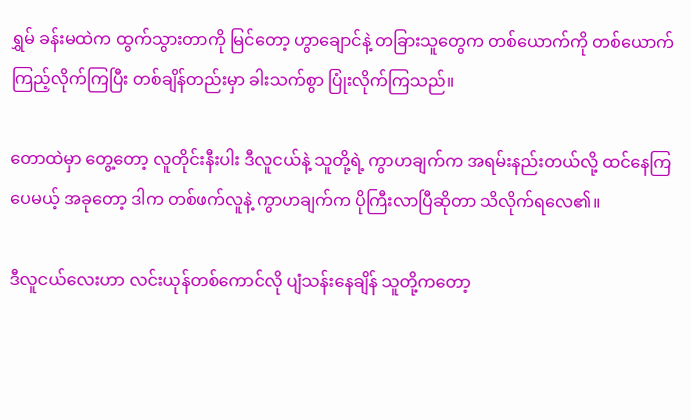ရွှမ် ခန်းမထဲက ထွက်သွားတာကို မြင်တော့ ဟွာချောင်နဲ့ တခြားသူတွေက တစ်ယောက်ကို တစ်ယောက် ကြည့်လိုက်ကြပြီး တစ်ချိန်တည်းမှာ ခါးသက်စွာ ပြုံးလိုက်ကြသည်။

တောထဲမှာ တွေ့တော့ လူတိုင်းနီးပါး ဒီလူငယ်နဲ့ သူတို့ရဲ့ ကွာဟချက်က အရမ်းနည်းတယ်လို့ ထင်နေကြပေမယ့် အခုတော့ ဒါက တစ်ဖက်လူနဲ့ ကွာဟချက်က ပိုကြီးလာပြီဆိုတာ သိလိုက်ရလေ၏။

ဒီလူငယ်လေးဟာ လင်းယုန်တစ်ကောင်လို ပျံသန်းနေချိန် သူတို့ကတော့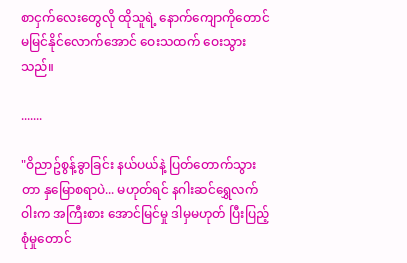စာငှက်လေးတွေလို ထိုသူရဲ့ နောက်ကျောကိုတောင် မမြင်နိုင်လောက်အောင် ဝေးသထက် ဝေးသွားသည်။

.......

"ဝိညာဥ်စွန့်ခွာခြင်း နယ်ပယ်နဲ့ ပြတ်တောက်သွားတာ နှမြောစရာပဲ... မဟုတ်ရင် နဂါးဆင်ရွှေလက်ဝါးက အကြီးစား အောင်မြင်မှု ဒါမှမဟုတ် ပြီးပြည့်စုံမှုတောင်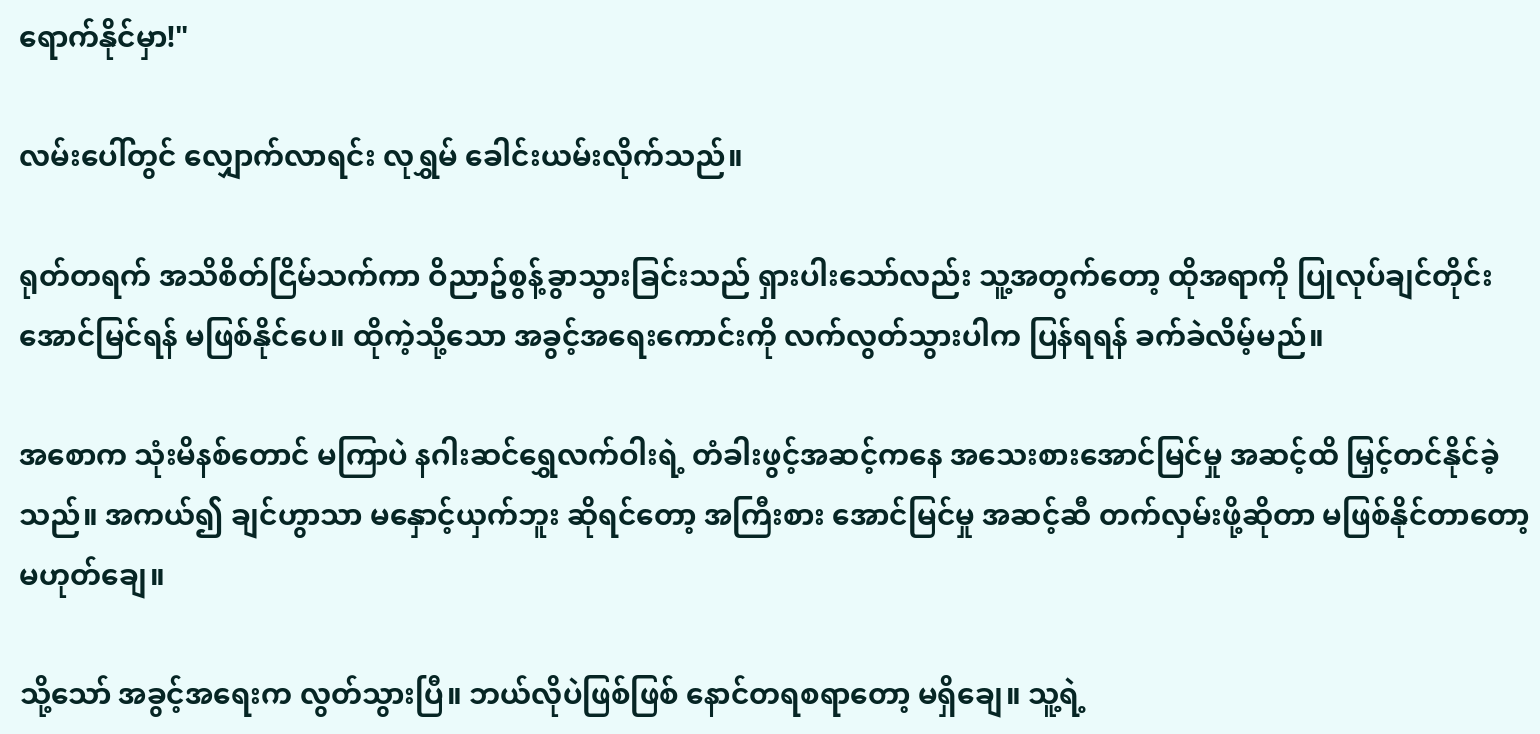ရောက်နိုင်မှာ!"

လမ်းပေါ်တွင် လျှောက်လာရင်း လုရွှမ် ခေါင်းယမ်းလိုက်သည်။

ရုတ်တရက် အသိစိတ်ငြိမ်သက်ကာ ဝိညာဥ်စွန့်ခွာသွားခြင်းသည် ရှားပါးသော်လည်း သူ့အတွက်တော့ ထိုအရာကို ပြုလုပ်ချင်တိုင်း အောင်မြင်ရန် မဖြစ်နိုင်ပေ။ ထိုကဲ့သို့သော အခွင့်အရေးကောင်းကို လက်လွတ်သွားပါက ပြန်ရရန် ခက်ခဲလိမ့်မည်။

အစောက သုံးမိနစ်တောင် မကြာပဲ နဂါးဆင်ရွှေလက်ဝါးရဲ့ တံခါးဖွင့်အဆင့်ကနေ အသေးစားအောင်မြင်မှု အဆင့်ထိ မြှင့်တင်နိုင်ခဲ့သည်။ အကယ်၍ ချင်ဟွာသာ မနှောင့်ယှက်ဘူး ဆိုရင်တော့ အကြီးစား အောင်မြင်မှု အဆင့်ဆီ တက်လှမ်းဖို့ဆိုတာ မဖြစ်နိုင်တာတော့ မဟုတ်ချေ။

သို့သော် အခွင့်အရေးက လွတ်သွားပြီ။ ဘယ်လိုပဲဖြစ်ဖြစ် နောင်တရစရာတော့ မရှိချေ။ သူ့ရဲ့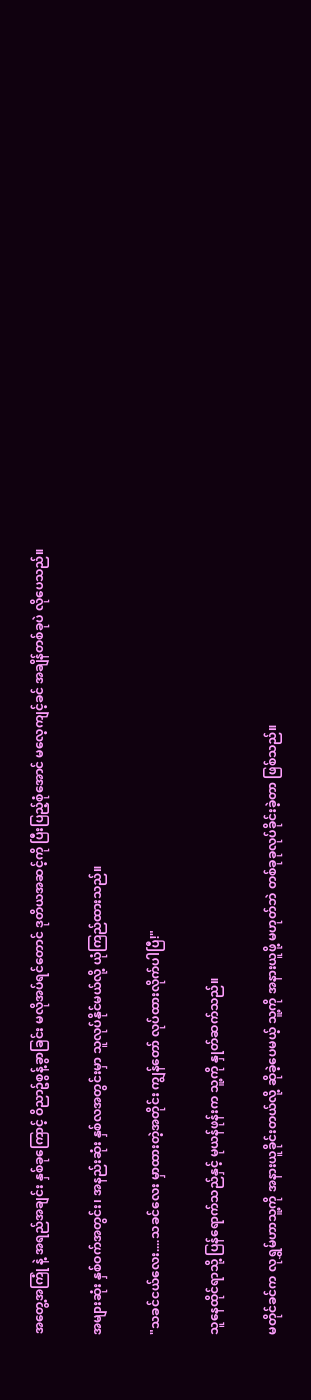အတွေ့အကြုံ နဲ့ အရည်အချင်း နှစ်ခုကြောင့် ဝိညာဥ်စွန့်ခွာခြင်း မလိုအပ်ရင်တောင် ဒုတိယအဆင့်ကို ပြီးပြည့်စုံအောင် မလေ့ကျင့်ခင် အချိန်တစ်ခုပဲ လိုပေသည်။

အများဆုံး နှစ်ဝက်အတွင်း၊ အနည်းဆုံး နှစ်လအတွင်းမှာ သူလုပ်နိုင်မယ်လို့ ယုံကြည်ထားသည်။

"သခင်ငယ်လေး....သခင်လေး မှာထားတဲ့အတိုင်း ကျွန်တော် လုပ်ထားလိုက်ပါပြီ!"

သူနေထိုင်ရာသို့ ပြန်ရောက်သည်နှင့် မုယန်ဖုန်းက သူ့ကို နှုတ်ဆက်သည်။

မတိုင်ခင်က လုရွှမ်ဟာသူ့ကို အနားယူခိုင်းတယ်လို့ ဆိုခဲ့ပေမယ့် သူ့ကို အနားယူဖို့ မဟုတ်ဘဲ တစ်ခုခုလုပ်ခိုင်းခဲ့တာ ဖြစ်သည်။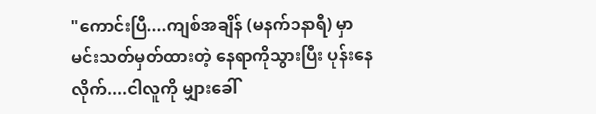"ကောင်းပြီ....ကျစ်အချိန် (မနက်၁နာရီ) မှာ မင်းသတ်မှတ်ထားတဲ့ နေရာကိုသွားပြီး ပုန်းနေလိုက်....ငါလူကို မျှားခေါ်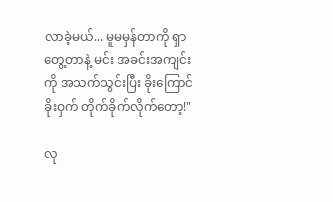လာခဲ့မယ်... မူမမှန်တာကို ရှာတွေ့တာနဲ့ မင်း အခင်းအကျင်းကို အသက်သွင်းပြီး ခိုးကြောင်ခိုးဝှက် တိုက်ခိုက်လိုက်တော့!"

လု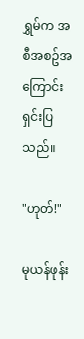ရွှမ်က အစီအစဥ်အကြောင်း ရှင်းပြသည်။

"ဟုတ်!"

မုယန်ဖုန်း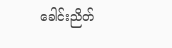ခေါင်းညိတ်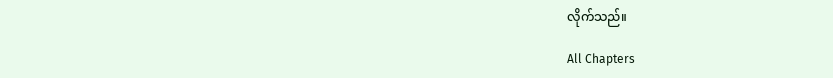လိုက်သည်။

All Chapters